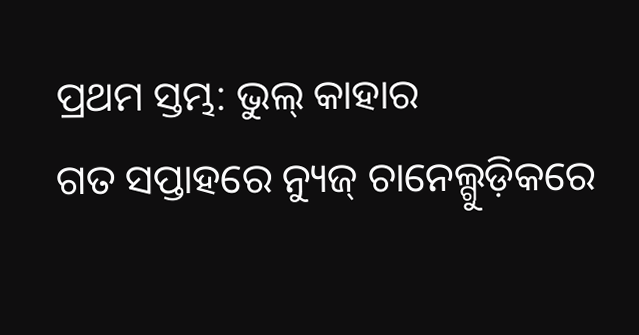ପ୍ରଥମ ସ୍ତମ୍ଭ: ଭୁଲ୍ କାହାର
ଗତ ସପ୍ତାହରେ ନ୍ୟୁଜ୍ ଚାନେଲ୍ଗୁଡ଼ିକରେ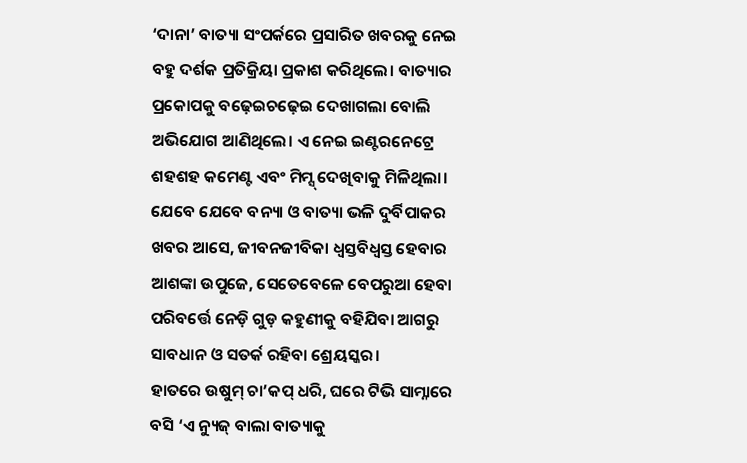‘ଦାନା’ ବାତ୍ୟା ସଂପର୍କରେ ପ୍ରସାରିତ ଖବରକୁ ନେଇ ବହୁ ଦର୍ଶକ ପ୍ରତିକ୍ରିୟା ପ୍ରକାଶ କରିଥିଲେ। ବାତ୍ୟାର ପ୍ରକୋପକୁ ବଢ଼େଇଚଢ଼େଇ ଦେଖାଗଲା ବୋଲି ଅଭିଯୋଗ ଆଣିଥିଲେ। ଏ ନେଇ ଇଣ୍ଟରନେଟ୍ରେ ଶହଶହ କମେଣ୍ଟ ଏବଂ ମିମ୍ସ୍ ଦେଖିବାକୁ ମିଳିଥିଲା। ଯେବେ ଯେବେ ବନ୍ୟା ଓ ବାତ୍ୟା ଭଳି ଦୁର୍ବିପାକର ଖବର ଆସେ, ଜୀବନଜୀବିକା ଧ୍ବସ୍ତବିଧ୍ୱସ୍ତ ହେବାର ଆଶଙ୍କା ଉପୁଜେ, ସେତେବେଳେ ବେପରୁଆ ହେବା ପରିବର୍ତ୍ତେ ନେଡ଼ି ଗୁଡ଼ କହୁଣୀକୁ ବହିଯିବା ଆଗରୁ ସାବଧାନ ଓ ସତର୍କ ରହିବା ଶ୍ରେୟସ୍କର।
ହାତରେ ଉଷୁମ୍ ଚା’କପ୍ ଧରି, ଘରେ ଟିଭି ସାମ୍ନାରେ ବସି ‘ଏ ନ୍ୟୁଜ୍ ବାଲା ବାତ୍ୟାକୁ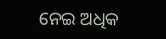ନେଇ ଅଧିକ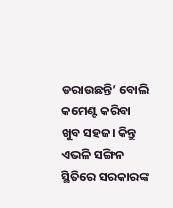ଡରାଉଛନ୍ତି’ ବୋଲି କମେଣ୍ଟ କରିବା ଖୁବ ସହଜ। କିନ୍ତୁ ଏଭଳି ସଙ୍ଗିନ ସ୍ଥିତିରେ ସରକାରଙ୍କ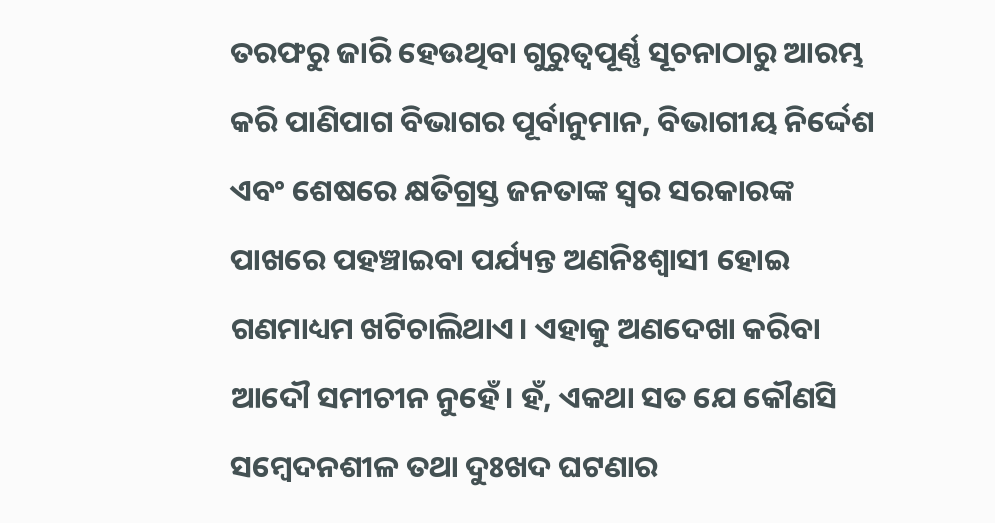ତରଫରୁ ଜାରି ହେଉଥିବା ଗୁରୁତ୍ବପୂର୍ଣ୍ଣ ସୂଚନାଠାରୁ ଆରମ୍ଭ କରି ପାଣିପାଗ ବିଭାଗର ପୂର୍ବାନୁମାନ, ବିଭାଗୀୟ ନିର୍ଦ୍ଦେଶ ଏବଂ ଶେଷରେ କ୍ଷତିଗ୍ରସ୍ତ ଜନତାଙ୍କ ସ୍ୱର ସରକାରଙ୍କ ପାଖରେ ପହଞ୍ଚାଇବା ପର୍ଯ୍ୟନ୍ତ ଅଣନିଃଶ୍ୱାସୀ ହୋଇ ଗଣମାଧ୍ୟମ ଖଟିଚାଲିଥାଏ। ଏହାକୁ ଅଣଦେଖା କରିବା ଆଦୌ ସମୀଚୀନ ନୁହେଁ। ହଁ, ଏକଥା ସତ ଯେ କୌଣସି ସମ୍ବେଦନଶୀଳ ତଥା ଦୁଃଖଦ ଘଟଣାର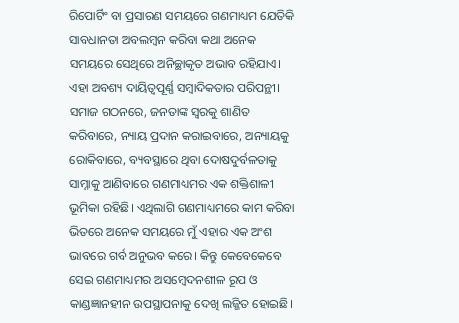ରିପୋର୍ଟିଂ ବା ପ୍ରସାରଣ ସମୟରେ ଗଣମାଧ୍ୟମ ଯେତିକି ସାବଧାନତା ଅବଲମ୍ବନ କରିବା କଥା ଅନେକ ସମୟରେ ସେଥିରେ ଅନିଚ୍ଛାକୃତ ଅଭାବ ରହିଯାଏ। ଏହା ଅବଶ୍ୟ ଦାୟିତ୍ବପୂର୍ଣ୍ଣ ସମ୍ବାଦିକତାର ପରିପନ୍ଥୀ।
ସମାଜ ଗଠନରେ, ଜନତାଙ୍କ ସ୍ୱରକୁ ଶାଣିତ କରିବାରେ, ନ୍ୟାୟ ପ୍ରଦାନ କରାଇବାରେ, ଅନ୍ୟାୟକୁ ରୋକିବାରେ, ବ୍ୟବସ୍ଥାରେ ଥିବା ଦୋଷଦୁର୍ବଳତାକୁ ସାମ୍ନାକୁ ଆଣିବାରେ ଗଣମାଧ୍ୟମର ଏକ ଶକ୍ତିଶାଳୀ ଭୂମିକା ରହିଛି। ଏଥିଲାଗି ଗଣମାଧ୍ୟମରେ କାମ କରିବା ଭିତରେ ଅନେକ ସମୟରେ ମୁଁ ଏହାର ଏକ ଅଂଶ ଭାବରେ ଗର୍ବ ଅନୁଭବ କରେ। କିନ୍ତୁ କେବେକେବେ ସେଇ ଗଣମାଧ୍ୟମର ଅସମ୍ବେଦନଶୀଳ ରୂପ ଓ କାଣ୍ଡଜ୍ଞାନହୀନ ଉପସ୍ଥାପନାକୁ ଦେଖି ଲଜ୍ଜିତ ହୋଇଛି।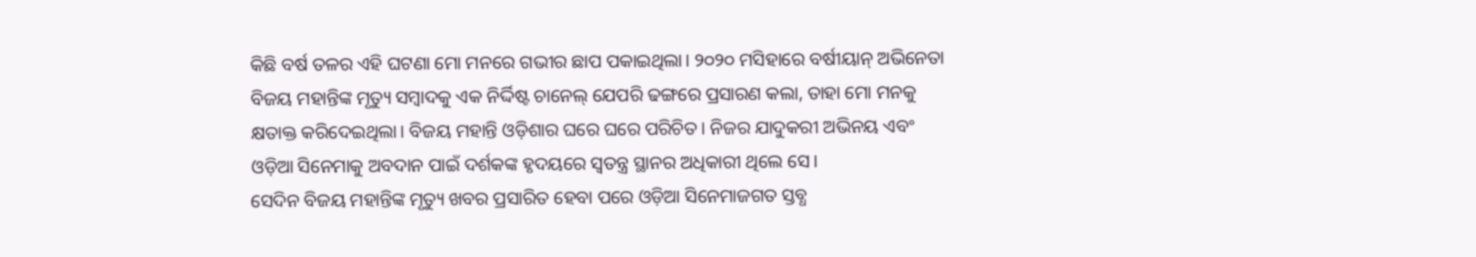କିଛି ବର୍ଷ ତଳର ଏହି ଘଟଣା ମୋ ମନରେ ଗଭୀର ଛାପ ପକାଇଥିଲା। ୨୦୨୦ ମସିହାରେ ବର୍ଷୀୟାନ୍ ଅଭିନେତା ବିଜୟ ମହାନ୍ତିଙ୍କ ମୃତ୍ୟୁ ସମ୍ବାଦକୁ ଏକ ନିର୍ଦ୍ଦିଷ୍ଟ ଚାନେଲ୍ ଯେପରି ଢଙ୍ଗରେ ପ୍ରସାରଣ କଲା, ତାହା ମୋ ମନକୁ କ୍ଷତାକ୍ତ କରିଦେଇଥିଲା। ବିଜୟ ମହାନ୍ତି ଓଡ଼ିଶାର ଘରେ ଘରେ ପରିଚିତ। ନିଜର ଯାଦୁକରୀ ଅଭିନୟ ଏବଂ ଓଡ଼ିଆ ସିନେମାକୁ ଅବଦାନ ପାଇଁ ଦର୍ଶକଙ୍କ ହୃଦୟରେ ସ୍ୱତନ୍ତ୍ର ସ୍ଥାନର ଅଧିକାରୀ ଥିଲେ ସେ।
ସେଦିନ ବିଜୟ ମହାନ୍ତିଙ୍କ ମୃତ୍ୟୁ ଖବର ପ୍ରସାରିତ ହେବା ପରେ ଓଡ଼ିଆ ସିନେମାଜଗତ ସ୍ତବ୍ଧ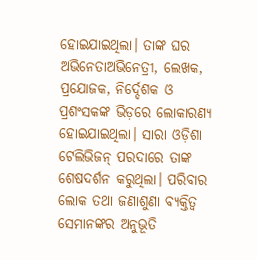ହୋଇଯାଇଥିଲା। ତାଙ୍କ ଘର ଅଭିନେତାଅଭିନେତ୍ରୀ, ଲେଖକ, ପ୍ରଯୋଜକ, ନିର୍ଦ୍ଦେଶକ ଓ ପ୍ରଶଂସକଙ୍କ ଭିଡ଼ରେ ଲୋକାରଣ୍ୟ ହୋଇଯାଇଥିଲା। ସାରା ଓଡ଼ିଶା ଟେଲିଭିଜନ୍ ପରଦାରେ ତାଙ୍କ ଶେଷଦର୍ଶନ କରୁଥିଲା। ପରିବାର ଲୋକ ତଥା ଜଣାଶୁଣା ବ୍ୟକ୍ତିତ୍ୱ ସେମାନଙ୍କର ଅନୁଭୂତି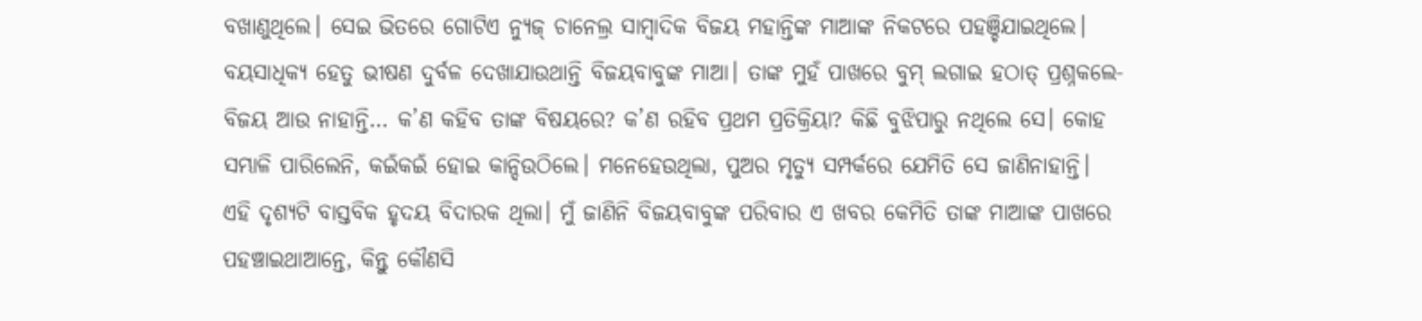ବଖାଣୁଥିଲେ। ସେଇ ଭିତରେ ଗୋଟିଏ ନ୍ୟୁଜ୍ ଚାନେଲ୍ର ସାମ୍ବାଦିକ ବିଜୟ ମହାନ୍ତିଙ୍କ ମାଆଙ୍କ ନିକଟରେ ପହଞ୍ଚିଯାଇଥିଲେ। ବୟସାଧିକ୍ୟ ହେତୁ ଭୀଷଣ ଦୁର୍ବଳ ଦେଖାଯାଉଥାନ୍ତି ବିଜୟବାବୁଙ୍କ ମାଆ। ତାଙ୍କ ମୁହଁ ପାଖରେ ବୁମ୍ ଲଗାଇ ହଠାତ୍ ପ୍ରଶ୍ନକଲେ- ବିଜୟ ଆଉ ନାହାନ୍ତି… କ’ଣ କହିବ ତାଙ୍କ ବିଷୟରେ? କ’ଣ ରହିବ ପ୍ରଥମ ପ୍ରତିକ୍ରିୟା? କିଛି ବୁଝିପାରୁ ନଥିଲେ ସେ। କୋହ ସମ୍ଭାଳି ପାରିଲେନି, କଇଁକଇଁ ହୋଇ କାନ୍ଦିଉଠିଲେ। ମନେହେଉଥିଲା, ପୁଅର ମୃତ୍ୟୁ ସମ୍ପର୍କରେ ଯେମିତି ସେ ଜାଣିନାହାନ୍ତି।
ଏହି ଦୃଶ୍ୟଟି ବାସ୍ତବିକ ହୃଦୟ ବିଦାରକ ଥିଲା। ମୁଁ ଜାଣିନି ବିଜୟବାବୁଙ୍କ ପରିବାର ଏ ଖବର କେମିତି ତାଙ୍କ ମାଆଙ୍କ ପାଖରେ ପହଞ୍ଚାଇଥାଆନ୍ତେ, କିନ୍ତୁ କୌଣସି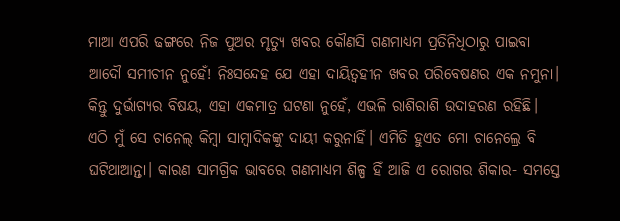ମାଆ ଏପରି ଢଙ୍ଗରେ ନିଜ ପୁଅର ମୃତ୍ୟୁ ଖବର କୌଣସି ଗଣମାଧ୍ୟମ ପ୍ରତିନିଧିଠାରୁ ପାଇବା ଆଦୌ ସମୀଚୀନ ନୁହେଁ! ନିଃସନ୍ଦେହ ଯେ ଏହା ଦାୟିତ୍ବହୀନ ଖବର ପରିବେଷଣର ଏକ ନମୁନା। କିନ୍ତୁ ଦୁର୍ଭାଗ୍ୟର ବିଷୟ, ଏହା ଏକମାତ୍ର ଘଟଣା ନୁହେଁ, ଏଭଳି ରାଶିରାଶି ଉଦାହରଣ ରହିଛି। ଏଠି ମୁଁ ସେ ଚାନେଲ୍ କିମ୍ବା ସାମ୍ବାଦିକଙ୍କୁ ଦାୟୀ କରୁନାହିଁ। ଏମିତି ହୁଏତ ମୋ ଚାନେଲ୍ରେ ବି ଘଟିଥାଆନ୍ତା। କାରଣ ସାମଗ୍ରିକ ଭାବରେ ଗଣମାଧ୍ୟମ ଶିଳ୍ପ ହିଁ ଆଜି ଏ ରୋଗର ଶିକାର- ସମସ୍ତେ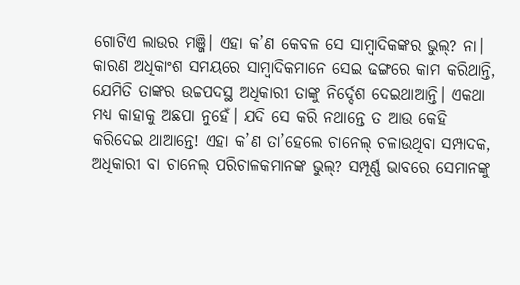ଗୋଟିଏ ଲାଉର ମଞ୍ଜି। ଏହା କ’ଣ କେବଳ ସେ ସାମ୍ବାଦିକଙ୍କର ଭୁଲ୍? ନା। କାରଣ ଅଧିକାଂଶ ସମୟରେ ସାମ୍ବାଦିକମାନେ ସେଇ ଢଙ୍ଗରେ କାମ କରିଥାନ୍ତି, ଯେମିତି ତାଙ୍କର ଉଚ୍ଚପଦସ୍ଥ ଅଧିକାରୀ ତାଙ୍କୁ ନିର୍ଦ୍ଦେଶ ଦେଇଥାଆନ୍ତି। ଏକଥା ମଧ୍ୟ କାହାକୁ ଅଛପା ନୁହେଁ। ଯଦି ସେ କରି ନଥାନ୍ତେ ତ ଆଉ କେହି କରିଦେଇ ଥାଆନ୍ତେ! ଏହା କ’ଣ ତା’ହେଲେ ଚାନେଲ୍ ଚଳାଉଥିବା ସମ୍ପାଦକ, ଅଧିକାରୀ ବା ଚାନେଲ୍ ପରିଚାଳକମାନଙ୍କ ଭୁଲ୍? ସମ୍ପୂର୍ଣ୍ଣ ଭାବରେ ସେମାନଙ୍କୁ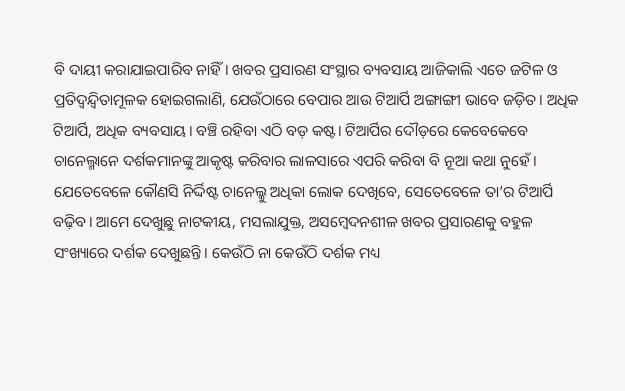ବି ଦାୟୀ କରାଯାଇପାରିବ ନାହିଁ। ଖବର ପ୍ରସାରଣ ସଂସ୍ଥାର ବ୍ୟବସାୟ ଆଜିକାଲି ଏତେ ଜଟିଳ ଓ ପ୍ରତିଦ୍ବନ୍ଦ୍ବିତାମୂଳକ ହୋଇଗଲାଣି, ଯେଉଁଠାରେ ବେପାର ଆଉ ଟିଆର୍ପି ଅଙ୍ଗାଙ୍ଗୀ ଭାବେ ଜଡ଼ିତ। ଅଧିକ ଟିଆର୍ପି, ଅଧିକ ବ୍ୟବସାୟ। ବଞ୍ଚି ରହିବା ଏଠି ବଡ଼ କଷ୍ଟ। ଟିଆର୍ପିର ଦୌଡ଼ରେ କେବେକେବେ ଚାନେଲ୍ମାନେ ଦର୍ଶକମାନଙ୍କୁ ଆକୃଷ୍ଟ କରିବାର ଲାଳସାରେ ଏପରି କରିବା ବି ନୂଆ କଥା ନୁହେଁ।
ଯେତେବେଳେ କୌଣସି ନିର୍ଦ୍ଦିଷ୍ଟ ଚାନେଲ୍କୁ ଅଧିକା ଲୋକ ଦେଖିବେ, ସେତେବେଳେ ତା’ର ଟିଆର୍ପି ବଢ଼ିବ। ଆମେ ଦେଖୁଛୁ ନାଟକୀୟ, ମସଲାଯୁକ୍ତ, ଅସମ୍ବେଦନଶୀଳ ଖବର ପ୍ରସାରଣକୁ ବହୁଳ ସଂଖ୍ୟାରେ ଦର୍ଶକ ଦେଖୁଛନ୍ତି। କେଉଁଠି ନା କେଉଁଠି ଦର୍ଶକ ମଧ୍ୟ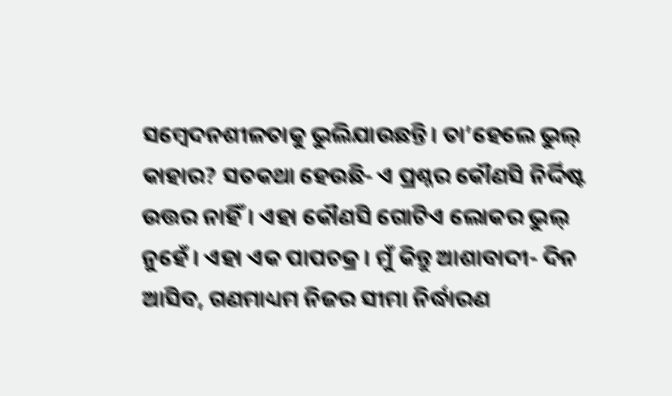ସମ୍ବେଦନଶୀଳତାକୁ ଭୁଲିଯାଉଛନ୍ତି। ତା’ହେଲେ ଭୁଲ୍ କାହାର? ସତକଥା ହେଉଛି- ଏ ପ୍ରଶ୍ନର କୌଣସି ନିର୍ଦ୍ଦିଷ୍ଟ ଉତ୍ତର ନାହିଁ। ଏହା କୌଣସି ଗୋଟିଏ ଲୋକର ଭୁଲ୍ ନୁହେଁ। ଏହା ଏକ ପାପଚକ୍ର। ମୁଁ କିନ୍ତୁ ଆଶାବାଦୀ- ଦିନ ଆସିବ, ଗଣମାଧ୍ୟମ ନିଜର ସୀମା ନିର୍ଦ୍ଧାରଣ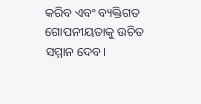କରିବ ଏବଂ ବ୍ୟକ୍ତିଗତ ଗୋପନୀୟତାକୁ ଉଚିତ ସମ୍ମାନ ଦେବ।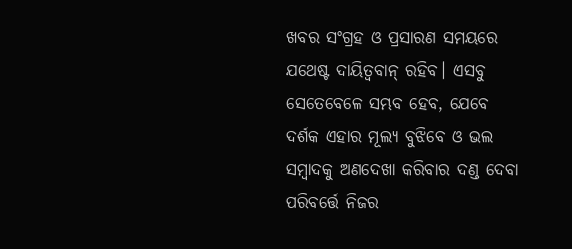ଖବର ସଂଗ୍ରହ ଓ ପ୍ରସାରଣ ସମୟରେ ଯଥେଷ୍ଟ ଦାୟିତ୍ୱବାନ୍ ରହିବ। ଏସବୁ ସେତେବେଳେ ସମ୍ଭବ ହେବ, ଯେବେ ଦର୍ଶକ ଏହାର ମୂଲ୍ୟ ବୁଝିବେ ଓ ଭଲ ସମ୍ବାଦକୁ ଅଣଦେଖା କରିବାର ଦଣ୍ଡ ଦେବା ପରିବର୍ତ୍ତେ ନିଜର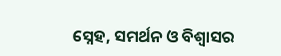ସ୍ନେହ, ସମର୍ଥନ ଓ ବିଶ୍ୱାସର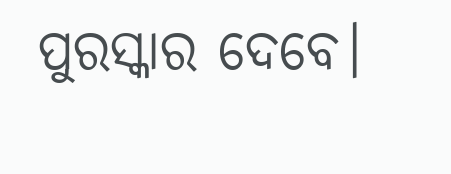ପୁରସ୍କାର ଦେବେ।